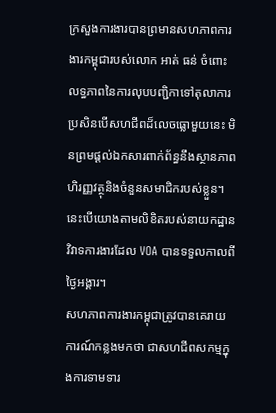ក្រសួងការងារបានព្រមានសហភាពការងារកម្ពុជារបស់លោក អាត់ ធន់ ចំពោះលទ្ធភាពនៃការលុបបញ្ជិកាទៅតុលាការប្រសិនបើសហជីពដ៏លេចធ្លោមួយនេះ មិនព្រមផ្តល់ឯកសារពាក់ព័ន្ធនឹងស្ថានភាពហិរញ្ញវត្ថុនិងចំនួនសមាជិករបស់ខ្លួន។ នេះបើយោងតាមលិខិតរបស់នាយកដ្ឋានវិវាទការងារដែល VOA បានទទួលកាលពីថ្ងៃអង្គារ។
សហភាពការងារកម្ពុជាត្រូវបានគេរាយការណ៍កន្លងមកថា ជាសហជីពសកម្មក្នុងការទាមទារ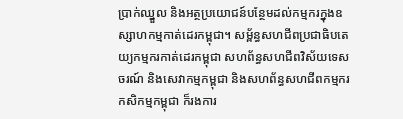ប្រាក់ឈ្នួល និងអត្ថប្រយោជន៍បន្ថែមដល់កម្មករក្នុងឧស្សាហកម្មកាត់ដេរកម្ពុជា។ សម្ព័ន្ធសហជីពប្រជាធិបតេយ្យកម្មករកាត់ដេរកម្ពុជា សហព័ន្ធសហជីពវិស័យទេសចរណ៍ និងសេវាកម្មកម្ពុជា និងសហព័ន្ធសហជីពកម្មករកសិកម្មកម្ពុជា ក៏រងការ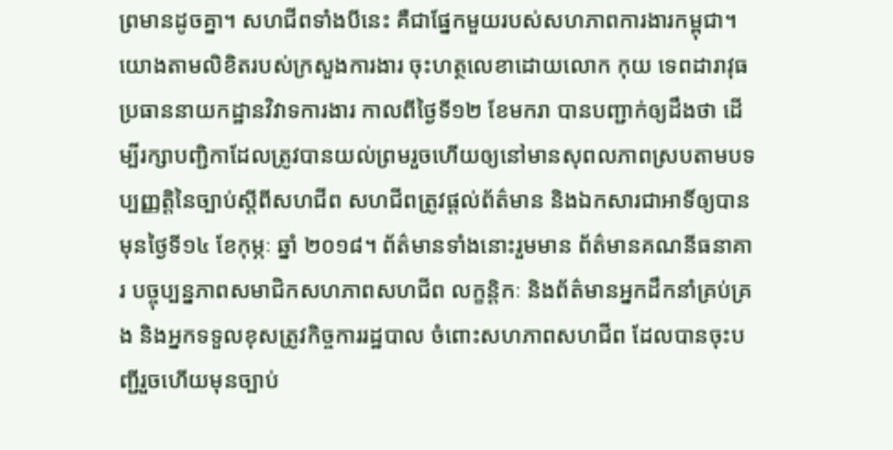ព្រមានដូចគ្នា។ សហជីពទាំងបីនេះ គឺជាផ្នែកមួយរបស់សហភាពការងារកម្ពុជា។
យោងតាមលិខិតរបស់ក្រសួងការងារ ចុះហត្ថលេខាដោយលោក កុយ ទេពដារាវុធ ប្រធាននាយកដ្ឋានវិវាទការងារ កាលពីថ្ងៃទី១២ ខែមករា បានបញ្ជាក់ឲ្យដឹងថា ដើម្បីរក្សាបញ្ជិកាដែលត្រូវបានយល់ព្រមរួចហើយឲ្យនៅមានសុពលភាពស្របតាមបទប្បញ្ញត្តិនៃច្បាប់ស្តីពីសហជីព សហជីពត្រូវផ្តល់ព័ត៌មាន និងឯកសារជាអាទិ៍ឲ្យបានមុនថ្ងៃទី១៤ ខែកុម្ភៈ ឆ្នាំ ២០១៨។ ព័ត៌មានទាំងនោះរួមមាន ព័ត៌មានគណនីធនាគារ បច្ចុប្បន្នភាពសមាជិកសហភាពសហជីព លក្ខន្តិកៈ និងព័ត៌មានអ្នកដឹកនាំគ្រប់គ្រង និងអ្នកទទួលខុសត្រូវកិច្ចការរដ្ឋបាល ចំពោះសហភាពសហជីព ដែលបានចុះបញ្ជីរួចហើយមុនច្បាប់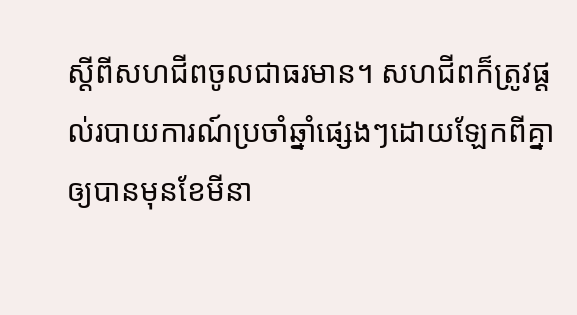ស្តីពីសហជីពចូលជាធរមាន។ សហជីពក៏ត្រូវផ្តល់របាយការណ៍ប្រចាំឆ្នាំផ្សេងៗដោយឡែកពីគ្នាឲ្យបានមុនខែមីនា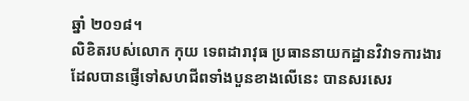ឆ្នាំ ២០១៨។
លិខិតរបស់លោក កុយ ទេពដារាវុធ ប្រធាននាយកដ្ឋានវិវាទការងារ ដែលបានផ្ញើទៅសហជីពទាំងបួនខាងលើនេះ បានសរសេរ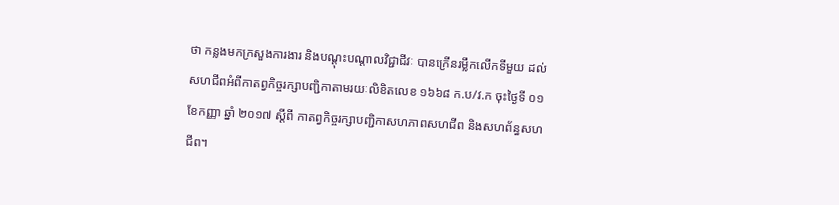ថា កន្លងមកក្រសួងការងារ និងបណ្តុះបណ្តាលវិជ្ជាជីវៈ បានក្រើនរម្លឹកលើកទីមួយ ដល់សហជីពអំពីកាតព្វកិច្ចរក្សាបញ្ជិកាតាមរយៈលិខិតលេខ ១៦៦៨ ក.ប/វ.ក ចុះថ្ងៃទី ០១ ខែកញ្ញា ឆ្នាំ ២០១៧ ស្តីពី កាតព្វកិច្ចរក្សាបញ្ជិកាសហភាពសហជីព និងសហព័ន្ធសហជីព។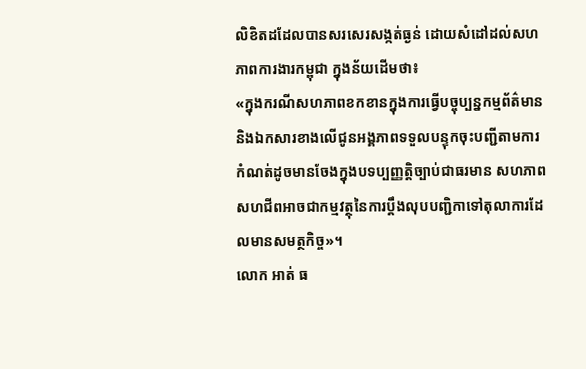លិខិតដដែលបានសរសេរសង្កត់ធ្ងន់ ដោយសំដៅដល់សហភាពការងារកម្ពុជា ក្នុងន័យដើមថា៖
«ក្នុងករណីសហភាពខកខានក្នុងការធ្វើបច្ចុប្បន្នកម្មព័ត៌មាន និងឯកសារខាងលើជូនអង្គភាពទទួលបន្ទុកចុះបញ្ជីតាមការកំណត់ដូចមានចែងក្នុងបទប្បញ្ញតិ្តច្បាប់ជាធរមាន សហភាពសហជីពអាចជាកម្មវត្ថុនៃការប្តឹងលុបបញ្ជិកាទៅតុលាការដែលមានសមត្ថកិច្ច»។
លោក អាត់ ធ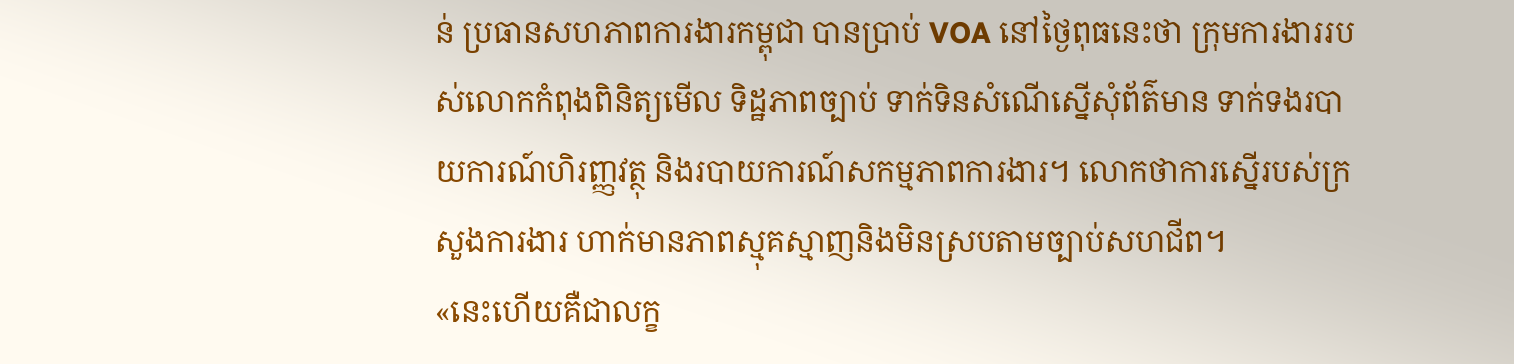ន់ ប្រធានសហភាពការងារកម្ពុជា បានប្រាប់ VOA នៅថ្ងៃពុធនេះថា ក្រុមការងាររបស់លោកកំពុងពិនិត្យមើល ទិដ្ឋភាពច្បាប់ ទាក់ទិនសំណើស្នើសុំព័ត៌មាន ទាក់ទងរបាយការណ៍ហិរញ្ញវត្ថុ និងរបាយការណ៍សកម្មភាពការងារ។ លោកថាការស្នើរបស់ក្រសួងការងារ ហាក់មានភាពស្មុគស្មាញនិងមិនស្របតាមច្បាប់សហជីព។
«នេះហើយគឺជាលក្ខ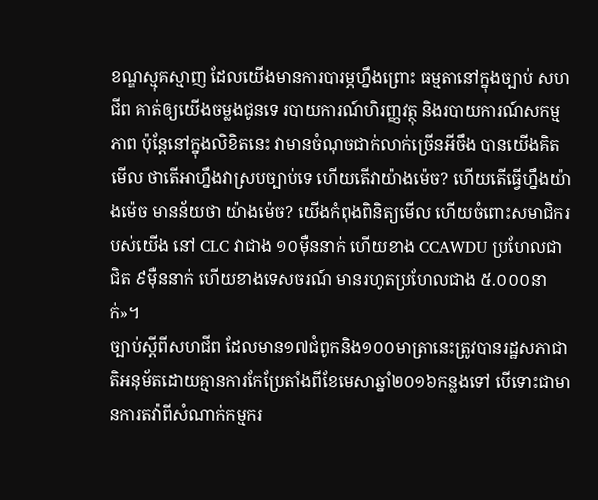ខណ្ឌស្មុគស្មាញ ដែលយើងមានការបារម្ភហ្នឹងព្រោះ ធម្មតានៅក្នុងច្បាប់ សហជីព គាត់ឲ្យយើងចម្លងជូនទេ របាយការណ៍ហិរញ្ញវត្ថុ និងរបាយការណ៍សកម្មភាព ប៉ុន្តែនៅក្នុងលិខិតនេះ វាមានចំណុចជាក់លាក់ច្រើនអីចឹង បានយើងគិតមើល ថាតើអាហ្នឹងវាស្របច្បាប់ទេ ហើយតើវាយ៉ាងម៉េច? ហើយតើធ្វើហ្នឹងយ៉ាងម៉េច មានន័យថា យ៉ាងម៉េច? យើងកំពុងពិនិត្យមើល ហើយចំពោះសមាជិករបស់យើង នៅ CLC វាជាង ១០ម៉ឺននាក់ ហើយខាង CCAWDU ប្រហែលជា ជិត ៩ម៉ឺននាក់ ហើយខាងទេសចរណ៍ មានរហូតប្រហែលជាង ៥.០០០នាក់»។
ច្បាប់ស្តីពីសហជីព ដែលមាន១៧ជំពូកនិង១០០មាត្រានេះត្រូវបានរដ្ឋសភាជាតិអនុម័តដោយគ្មានការកែប្រែតាំងពីខែមេសាឆ្នាំ២០១៦កន្លងទៅ បើទោះជាមានការតវ៉ាពីសំណាក់កម្មករ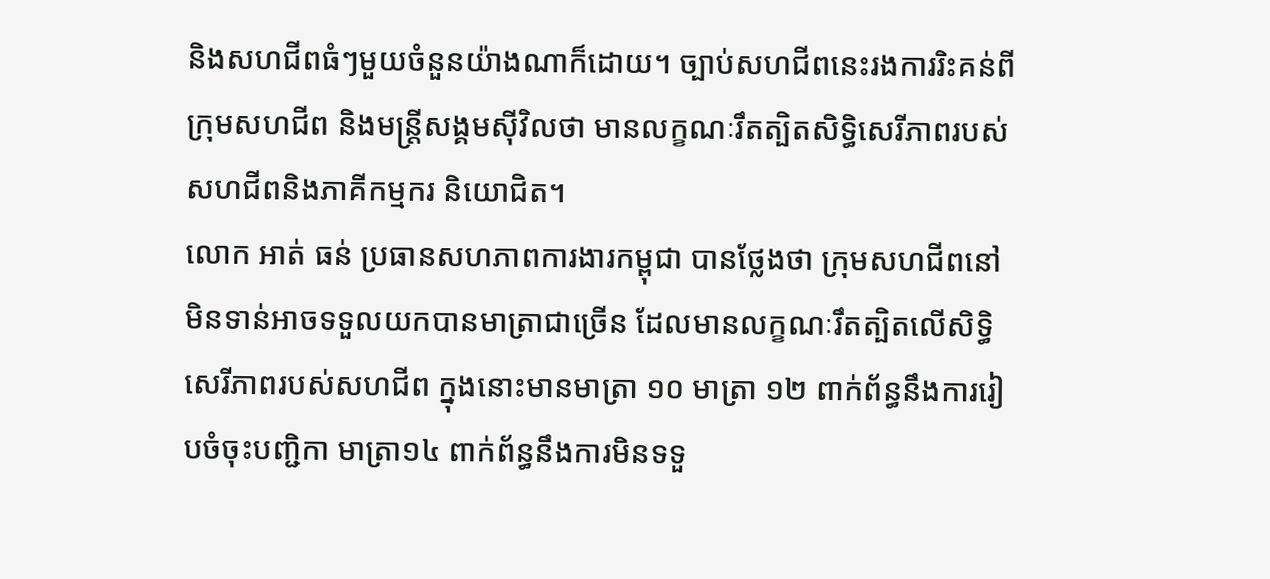និងសហជីពធំៗមួយចំនួនយ៉ាងណាក៏ដោយ។ ច្បាប់សហជីពនេះរងការរិះគន់ពីក្រុមសហជីព និងមន្ត្រីសង្គមស៊ីវិលថា មានលក្ខណៈរឹតត្បិតសិទ្ធិសេរីភាពរបស់សហជីពនិងភាគីកម្មករ និយោជិត។
លោក អាត់ ធន់ ប្រធានសហភាពការងារកម្ពុជា បានថ្លែងថា ក្រុមសហជីពនៅមិនទាន់អាចទទួលយកបានមាត្រាជាច្រើន ដែលមានលក្ខណៈរឹតត្បិតលើសិទ្ធិសេរីភាពរបស់សហជីព ក្នុងនោះមានមាត្រា ១០ មាត្រា ១២ ពាក់ព័ន្ធនឹងការរៀបចំចុះបញ្ជិកា មាត្រា១៤ ពាក់ព័ន្ធនឹងការមិនទទួ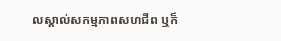លស្គាល់សកម្មភាពសហជីព ឬក៏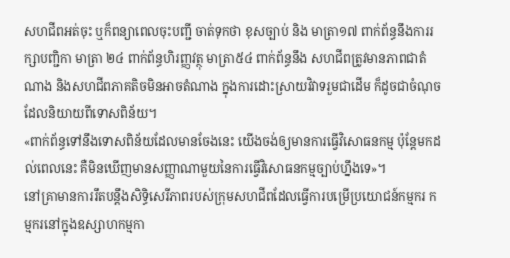សហជីពអត់ចុះ ឬក៏ពន្យាពេលចុះបញ្ជី ចាត់ទុកថា ខុសច្បាប់ និង មាត្រា១៧ ពាក់ព័ន្ធនឹងការរក្សាបញ្ជិកា មាត្រា ២៤ ពាក់ព័ន្ធហិរញ្ញវត្ថុ មាត្រា៥៤ ពាក់ព័ន្ធនឹង សហជីពត្រូវមានភាពជាតំណាង និងសហជីពភាគតិចមិនអាចតំណាង ក្នុងការដោះស្រាយវិវាទរួមជាដើម ក៏ដូចជាចំណុចដែលនិយាយពីទោសពិន័យ។
«ពាក់ព័ន្ធទៅនឹងទោសពិន័យដែលមានចែងនេះ យើងចង់ឲ្យមានការធ្វើវិសោធនកម្ម ប៉ុន្តែមកដល់ពេលនេះ គឺមិនឃើញមានសញ្ញាណាមួយនៃការធ្វើវិសោធនកម្មច្បាប់ហ្នឹងទេ»។
នៅគ្រាមានការរឹតបន្តឹងសិទ្ធិសេរីភាពរបស់ក្រុមសហជីពដែលធ្វើការបម្រើប្រយោជន៍កម្មករ កម្មករនៅក្នុងឧស្សាហកម្មកា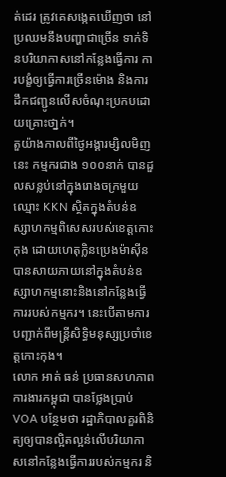ត់ដេរ ត្រូវគេសង្កេតឃើញថា នៅប្រឈមនឹងបញ្ហាជាច្រើន ទាក់ទិនបរិយាកាសនៅកន្លែងធ្វើការ ការបង្ខំឲ្យធ្វើការច្រើនម៉ោង និងការដឹកជញ្ជូនលើសចំណុះប្រកបដោយគ្រោះថា្នក់។
តួយ៉ាងកាលពីថ្ងៃអង្គារម្សិលមិញនេះ កម្មករជាង ១០០នាក់ បានដួលសន្លប់នៅក្នុងរោងចក្រមួយ ឈ្មោះ KKN ស្ថិតក្នុងតំបន់ឧស្សាហកម្មពិសេសរបស់ខេត្តកោះកុង ដោយហេតុក្លិនប្រេងម៉ាស៊ីន បានសាយភាយនៅក្នុងតំបន់ឧស្សាហកម្មនោះនិងនៅកន្លែងធ្វើការរបស់កម្មករ។ នេះបើតាមការបញ្ជាក់ពីមន្ត្រីសិទ្ធិមនុស្សប្រចាំខេត្តកោះកុង។
លោក អាត់ ធន់ ប្រធានសហភាពការងារកម្ពុជា បានថ្លែងប្រាប់ VOA បន្ថែមថា រដ្ឋាភិបាលគួរពិនិត្យឲ្យបានល្អិតល្អន់លើបរិយាកាសនៅកន្លែងធ្វើការរបស់កម្មករ និ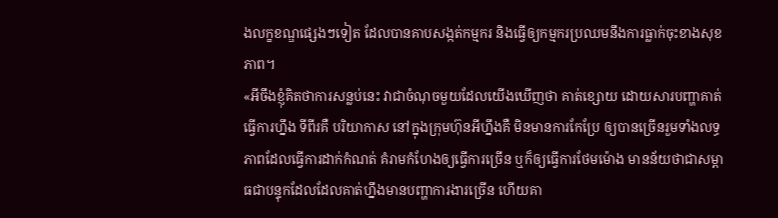ងលក្ខខណ្ឌផ្សេងៗទៀត ដែលបានគាបសង្កត់កម្មករ និងធ្វើឲ្យកម្មករប្រឈមនឹងការធ្លាក់ចុះខាងសុខភាព។
«អីចឹងខ្ញុំគិតថាការសន្លប់នេះ វាជាចំណុចមួយដែលយើងឃើញថា គាត់ខ្សោយ ដោយសារបញ្ហាគាត់ធ្វើការហ្នឹង ទីពីរគឺ បរិយាកាស នៅក្នុងក្រុមហ៊ុនអីហ្នឹងគឺ មិនមានការកែប្រែ ឲ្យបានច្រើនរួមទាំងលទ្ធភាពដែលធ្វើការដាក់កំណត់ គំរាមកំហែងឲ្យធ្វើការច្រើន ឬក៏ឲ្យធ្វើការថែមម៉ោង មានន័យថាជាសម្ពាធជាបន្ទុកដែលដែលគាត់ហ្នឹងមានបញ្ហាការងារច្រើន ហើយគា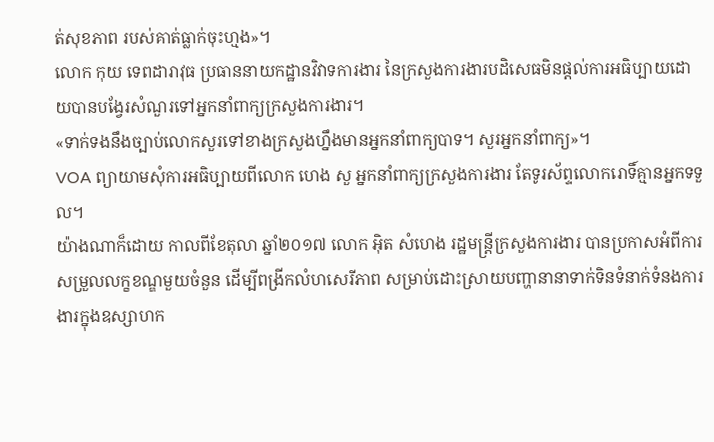ត់សុខភាព របស់គាត់ធ្លាក់ចុះហ្មង»។
លោក កុយ ទេពដារាវុធ ប្រធាននាយកដ្ឋានវិវាទការងារ នៃក្រសួងការងារបដិសេធមិនផ្តល់ការអធិប្បាយដោយបានបង្វែរសំណួរទៅអ្នកនាំពាក្យក្រសួងការងារ។
«ទាក់ទងនឹងច្បាប់លោកសួរទៅខាងក្រសួងហ្នឹងមានអ្នកនាំពាក្យបាទ។ សួរអ្នកនាំពាក្យ»។
VOA ព្យាយាមសុំការអធិប្បាយពីលោក ហេង សួ អ្នកនាំពាក្យក្រសួងការងារ តែទូរស័ព្ទលោករោទិ៍គ្មានអ្នកទទួល។
យ៉ាងណាក៏ដោយ កាលពីខែតុលា ឆ្នាំ២០១៧ លោក អ៊ិត សំហេង រដ្ឋមន្ត្រីក្រសួងការងារ បានប្រកាសអំពីការសម្រួលលក្ខខណ្ឌមួយចំនួន ដើម្បីពង្រីកលំហសេរីភាព សម្រាប់ដោះស្រាយបញ្ហានានាទាក់ទិនទំនាក់ទំនងការងារក្នុងឧស្សាហក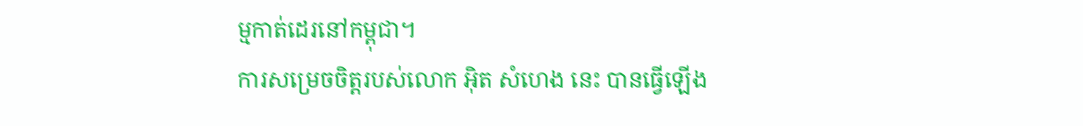ម្មកាត់ដេរនៅកម្ពុជា។
ការសម្រេចចិត្តរបស់លោក អ៊ិត សំហេង នេះ បានធ្វើឡើង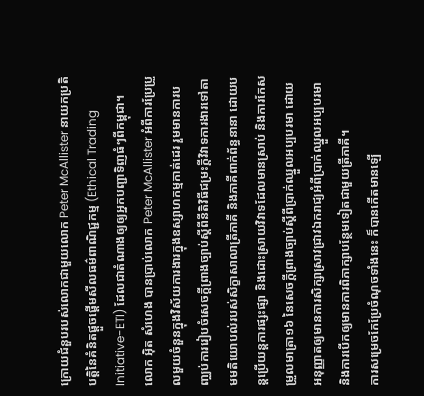ក្រោយជំនួបរបស់លោកជាមួយលោក Peter McAllister នាយកប្រតិបត្តិនៃគំនិតផ្តួចផ្តើមសីលធម៌ពាណិជ្ជកម្ម (Ethical Trading Initiative-ETI) ដែលជាតំណាងឲ្យឲ្យអ្នកបញ្ជាទិញធំៗពីកម្ពុជា។
លោក អ៊ិត សំហេង បានប្រាប់លោក Peter McAllister អំពីការប្រែប្រួលមួយចំនួនក្នុងវិស័យការងារក្នុងឧស្សាហកម្មកាត់ដេរ រួមមានការបញ្ឈប់ការរៀបចំសេចក្តីព្រាងច្បាប់ស្តីពីនីតិវិធីជម្រះក្តីវិវាទការងារទៅតាមមតិយោបល់របស់សិក្ខាសាលាត្រីភាគី និងភាគីពាក់ព័ន្ធនានា ដោយបន្តប្រើយន្តការផ្សះផ្សា និងដោះស្រាយវិវាទដែលមានស្រាប់ និងការកែសម្រួលមាត្រា១៦ នៃសេចក្តីព្រាងច្បាប់ស្តីពីប្រាក់ឈ្នួលអប្បបរមា ដោយអនុញ្ញាតឲ្យមានការសិក្សាស្រាវជ្រាវឯករាជ្យអំពីប្រាក់ឈ្នួលអប្បបរមា និងការបើកឲ្យមានការពិភាក្សាបន្ថែមទៀតជាមួយត្រីភាគី។
ការសម្រេចកែប្រែចំណុចទាំងនេះ ក៏បានកើតមានឡើ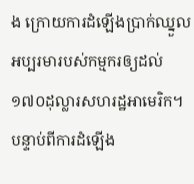ង ក្រោយការដំឡើងប្រាក់ឈ្នួលអប្បរមារបស់កម្មករឲ្យដល់ ១៧០ដុល្លារសហរដ្ឋអាមេរិក។ បន្ទាប់ពីការដំឡើង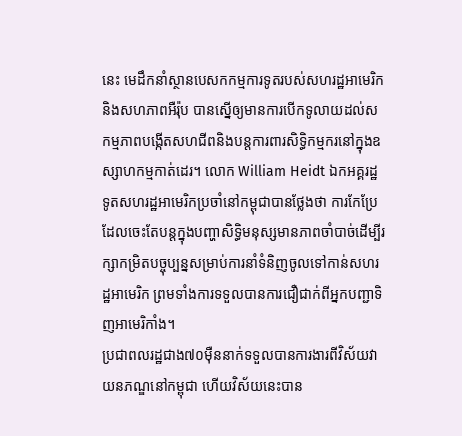នេះ មេដឹកនាំស្ថានបេសកកម្មការទូតរបស់សហរដ្ឋអាមេរិក និងសហភាពអឺរ៉ុប បានស្នើឲ្យមានការបើកទូលាយដល់សកម្មភាពបង្កើតសហជីពនិងបន្តការពារសិទ្ធិកម្មករនៅក្នុងឧស្សាហកម្មកាត់ដេរ។ លោក William Heidt ឯកអគ្គរដ្ឋទូតសហរដ្ឋអាមេរិកប្រចាំនៅកម្ពុជាបានថ្លែងថា ការកែប្រែដែលចេះតែបន្តក្នុងបញ្ហាសិទ្ធិមនុស្សមានភាពចាំបាច់ដើម្បីរក្សាកម្រិតបច្ចុប្បន្នសម្រាប់ការនាំទំនិញចូលទៅកាន់សហរដ្ឋអាមេរិក ព្រមទាំងការទទួលបានការជឿជាក់ពីអ្នកបញ្ជាទិញអាមេរិកាំង។
ប្រជាពលរដ្ឋជាង៧០ម៉ឺននាក់ទទួលបានការងារពីវិស័យវាយនភណ្ឌនៅកម្ពុជា ហើយវិស័យនេះបាន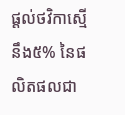ផ្តល់ថវិកាស្មើនឹង៥% នៃផលិតផលជា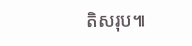តិសរុប៕